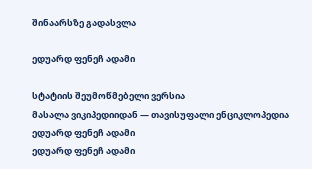შინაარსზე გადასვლა

ედუარდ ფენეჩ ადამი

სტატიის შეუმოწმებელი ვერსია
მასალა ვიკიპედიიდან — თავისუფალი ენციკლოპედია
ედუარდ ფენეჩ ადამი
ედუარდ ფენეჩ ადამი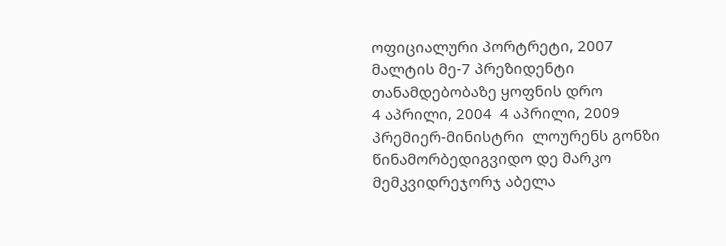ოფიციალური პორტრეტი, 2007
მალტის მე-7 პრეზიდენტი
თანამდებობაზე ყოფნის დრო
4 აპრილი, 2004  4 აპრილი, 2009
პრემიერ-მინისტრი  ლოურენს გონზი
წინამორბედიგვიდო დე მარკო
მემკვიდრეჯორჯ აბელა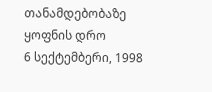თანამდებობაზე ყოფნის დრო
6 სექტემბერი, 1998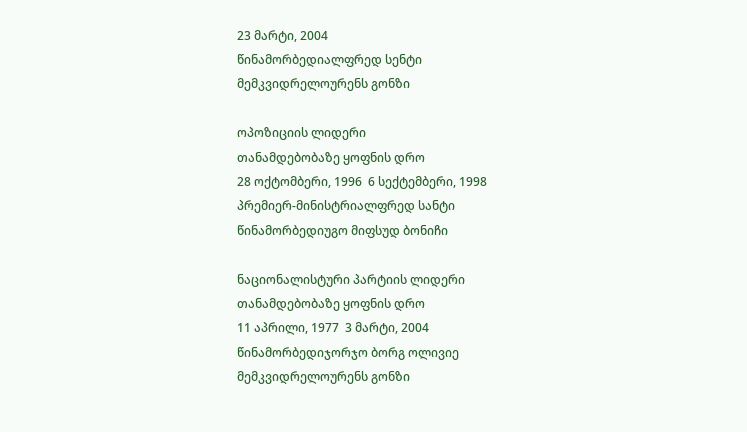23 მარტი, 2004
წინამორბედიალფრედ სენტი
მემკვიდრელოურენს გონზი

ოპოზიციის ლიდერი
თანამდებობაზე ყოფნის დრო
28 ოქტომბერი, 1996  6 სექტემბერი, 1998
პრემიერ-მინისტრიალფრედ სანტი
წინამორბედიუგო მიფსუდ ბონიჩი

ნაციონალისტური პარტიის ლიდერი
თანამდებობაზე ყოფნის დრო
11 აპრილი, 1977  3 მარტი, 2004
წინამორბედიჯორჯო ბორგ ოლივიე
მემკვიდრელოურენს გონზი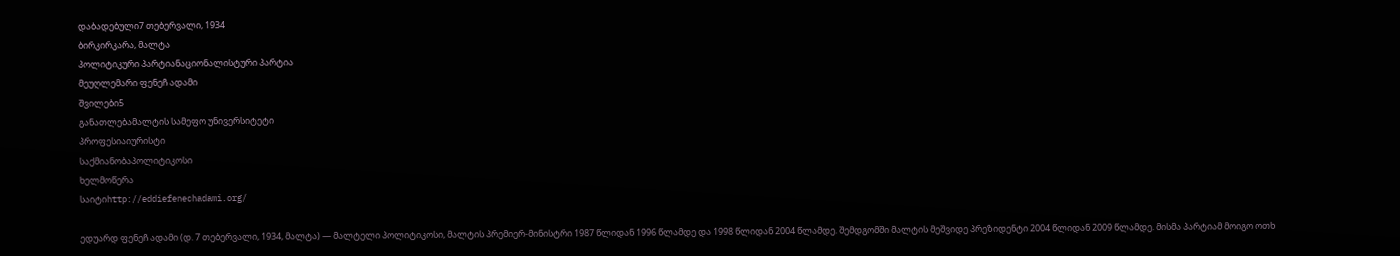დაბადებული7 თებერვალი, 1934
ბირკირკარა, მალტა
პოლიტიკური პარტიანაციონალისტური პარტია
მეუღლემარი ფენეჩ ადამი
შვილები5
განათლებამალტის სამეფო უნივერსიტეტი
პროფესიაიურისტი
საქმიანობაპოლიტიკოსი
ხელმოწერა
საიტიhttp://eddiefenechadami.org/

ედუარდ ფენეჩ ადამი (დ. 7 თებერვალი, 1934, მალტა) — მალტელი პოლიტიკოსი, მალტის პრემიერ-მინისტრი 1987 წლიდან 1996 წლამდე და 1998 წლიდან 2004 წლამდე. შემდგომში მალტის მეშვიდე პრეზიდენტი 2004 წლიდან 2009 წლამდე. მისმა პარტიამ მოიგო ოთხ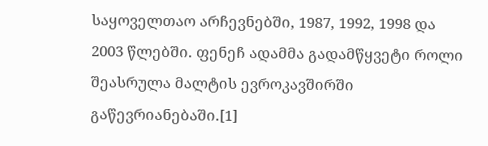საყოველთაო არჩევნებში, 1987, 1992, 1998 და 2003 წლებში. ფენეჩ ადამმა გადამწყვეტი როლი შეასრულა მალტის ევროკავშირში გაწევრიანებაში.[1]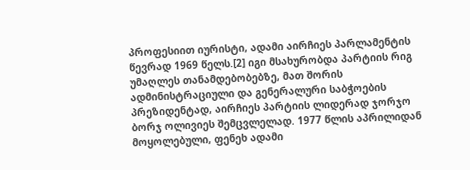პროფესიით იურისტი, ადამი აირჩიეს პარლამენტის წევრად 1969 წელს.[2] იგი მსახურობდა პარტიის რიგ უმაღლეს თანამდებობებზე, მათ შორის ადმინისტრაციული და გენერალური საბჭოების პრეზიდენტად, აირჩიეს პარტიის ლიდერად ჯორჯო ბორჯ ოლივიეს შემცვლელად. 1977 წლის აპრილიდან მოყოლებული, ფენეხ ადამი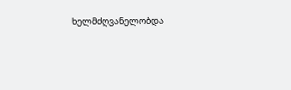ხელმძღვანელობდა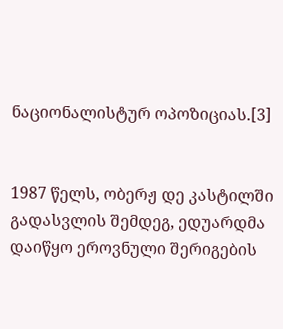ნაციონალისტურ ოპოზიციას.[3]


1987 წელს, ობერჟ დე კასტილში გადასვლის შემდეგ, ედუარდმა დაიწყო ეროვნული შერიგების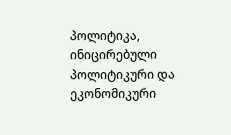პოლიტიკა, ინიცირებული პოლიტიკური და ეკონომიკური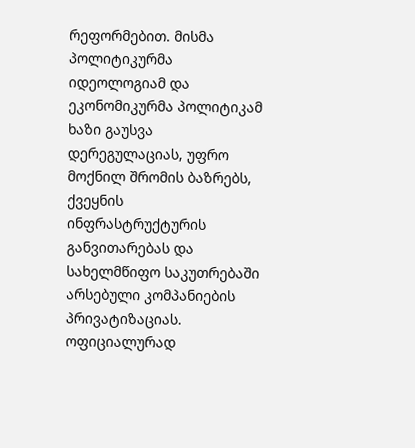რეფორმებით. მისმა პოლიტიკურმა იდეოლოგიამ და ეკონომიკურმა პოლიტიკამ ხაზი გაუსვა დერეგულაციას, უფრო მოქნილ შრომის ბაზრებს, ქვეყნის ინფრასტრუქტურის განვითარებას და სახელმწიფო საკუთრებაში არსებული კომპანიების პრივატიზაციას. ოფიციალურად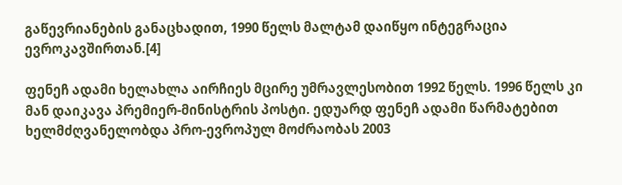გაწევრიანების განაცხადით, 1990 წელს მალტამ დაიწყო ინტეგრაცია ევროკავშირთან.[4]

ფენეჩ ადამი ხელახლა აირჩიეს მცირე უმრავლესობით 1992 წელს. 1996 წელს კი მან დაიკავა პრემიერ-მინისტრის პოსტი. ედუარდ ფენეჩ ადამი წარმატებით ხელმძღვანელობდა პრო-ევროპულ მოძრაობას 2003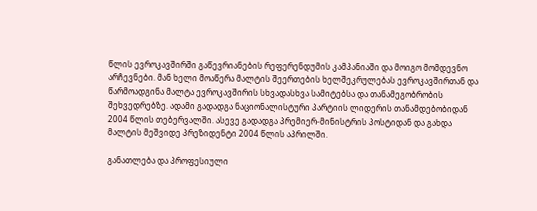წლის ევროკავშირში გაწევრიანების რეფერენდუმის კამპანიაში და მოიგო მომდევნო არჩევნები. მან ხელი მოაწერა მალტის შეერთების ხელშეკრულებას ევროკავშირთან და წარმოადგინა მალტა ევროკავშირის სხვადასხვა სამიტებსა და თანამეგობრობის შეხვედრებზე. ადამი გადადგა ნაციონალისტური პარტიის ლიდერის თანამდებობიდან 2004 წლის თებერვალში. ასევე გადადგა პრემიერ-მინისტრის პოსტიდან და გახდა მალტის მეშვიდე პრეზიდენტი 2004 წლის აპრილში.

განათლება და პროფესიული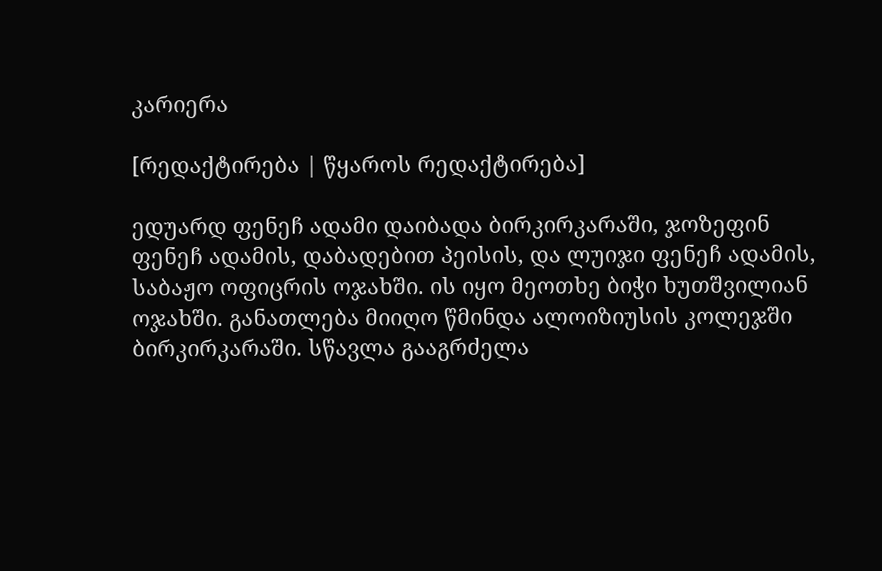კარიერა

[რედაქტირება | წყაროს რედაქტირება]

ედუარდ ფენეჩ ადამი დაიბადა ბირკირკარაში, ჯოზეფინ ფენეჩ ადამის, დაბადებით პეისის, და ლუიჯი ფენეჩ ადამის, საბაჟო ოფიცრის ოჯახში. ის იყო მეოთხე ბიჭი ხუთშვილიან ოჯახში. განათლება მიიღო წმინდა ალოიზიუსის კოლეჯში ბირკირკარაში. სწავლა გააგრძელა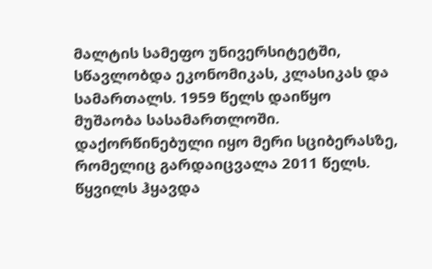მალტის სამეფო უნივერსიტეტში, სწავლობდა ეკონომიკას, კლასიკას და სამართალს. 1959 წელს დაიწყო მუშაობა სასამართლოში. დაქორწინებული იყო მერი სციბერასზე, რომელიც გარდაიცვალა 2011 წელს. წყვილს ჰყავდა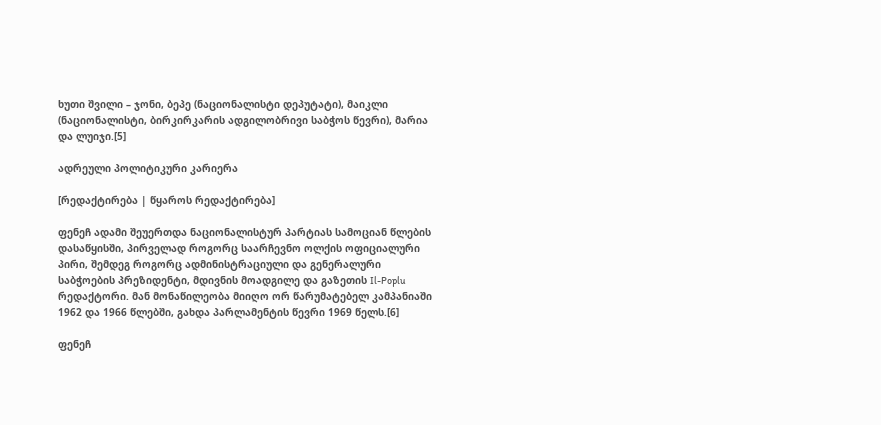ხუთი შვილი – ჯონი, ბეპე (ნაციონალისტი დეპუტატი), მაიკლი (ნაციონალისტი, ბირკირკარის ადგილობრივი საბჭოს წევრი), მარია და ლუიჯი.[5]

ადრეული პოლიტიკური კარიერა

[რედაქტირება | წყაროს რედაქტირება]

ფენეჩ ადამი შეუერთდა ნაციონალისტურ პარტიას სამოციან წლების დასაწყისში, პირველად როგორც საარჩევნო ოლქის ოფიციალური პირი, შემდეგ როგორც ადმინისტრაციული და გენერალური საბჭოების პრეზიდენტი, მდივნის მოადგილე და გაზეთის Il-Poplu რედაქტორი. მან მონაწილეობა მიიღო ორ წარუმატებელ კამპანიაში 1962 და 1966 წლებში, გახდა პარლამენტის წევრი 1969 წელს.[6]

ფენეჩ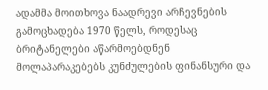ადამმა მოითხოვა ნაადრევი არჩევნების გამოცხადება 1970 წელს, როდესაც ბრიტანელები აწარმოებდნენ მოლაპარაკებებს კუნძულების ფინანსური და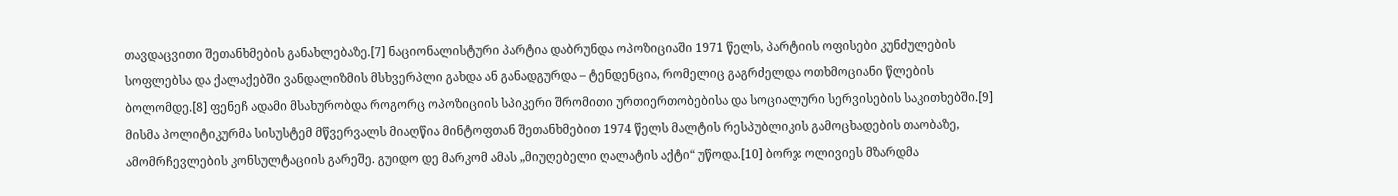თავდაცვითი შეთანხმების განახლებაზე.[7] ნაციონალისტური პარტია დაბრუნდა ოპოზიციაში 1971 წელს, პარტიის ოფისები კუნძულების სოფლებსა და ქალაქებში ვანდალიზმის მსხვერპლი გახდა ან განადგურდა – ტენდენცია, რომელიც გაგრძელდა ოთხმოციანი წლების ბოლომდე.[8] ფენეჩ ადამი მსახურობდა როგორც ოპოზიციის სპიკერი შრომითი ურთიერთობებისა და სოციალური სერვისების საკითხებში.[9] მისმა პოლიტიკურმა სისუსტემ მწვერვალს მიაღწია მინტოფთან შეთანხმებით 1974 წელს მალტის რესპუბლიკის გამოცხადების თაობაზე, ამომრჩევლების კონსულტაციის გარეშე. გუიდო დე მარკომ ამას „მიუღებელი ღალატის აქტი“ უწოდა.[10] ბორჯ ოლივიეს მზარდმა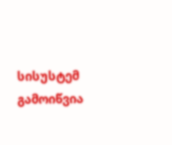სისუსტემ გამოიწვია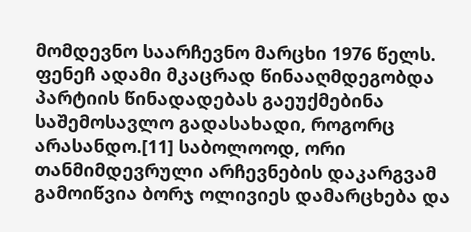მომდევნო საარჩევნო მარცხი 1976 წელს. ფენეჩ ადამი მკაცრად წინააღმდეგობდა პარტიის წინადადებას გაეუქმებინა საშემოსავლო გადასახადი, როგორც არასანდო.[11] საბოლოოდ, ორი თანმიმდევრული არჩევნების დაკარგვამ გამოიწვია ბორჯ ოლივიეს დამარცხება და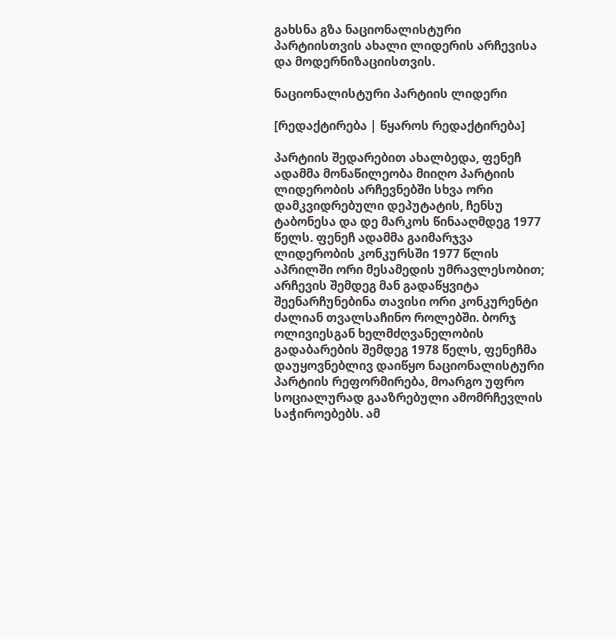გახსნა გზა ნაციონალისტური პარტიისთვის ახალი ლიდერის არჩევისა და მოდერნიზაციისთვის.

ნაციონალისტური პარტიის ლიდერი

[რედაქტირება | წყაროს რედაქტირება]

პარტიის შედარებით ახალბედა, ფენეჩ ადამმა მონაწილეობა მიიღო პარტიის ლიდერობის არჩევნებში სხვა ორი დამკვიდრებული დეპუტატის, ჩენსუ ტაბონესა და დე მარკოს წინააღმდეგ 1977 წელს. ფენეჩ ადამმა გაიმარჯვა ლიდერობის კონკურსში 1977 წლის აპრილში ორი მესამედის უმრავლესობით; არჩევის შემდეგ მან გადაწყვიტა შეენარჩუნებინა თავისი ორი კონკურენტი ძალიან თვალსაჩინო როლებში. ბორჯ ოლივიესგან ხელმძღვანელობის გადაბარების შემდეგ 1978 წელს, ფენეჩმა დაუყოვნებლივ დაიწყო ნაციონალისტური პარტიის რეფორმირება, მოარგო უფრო სოციალურად გააზრებული ამომრჩევლის საჭიროებებს. ამ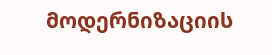მოდერნიზაციის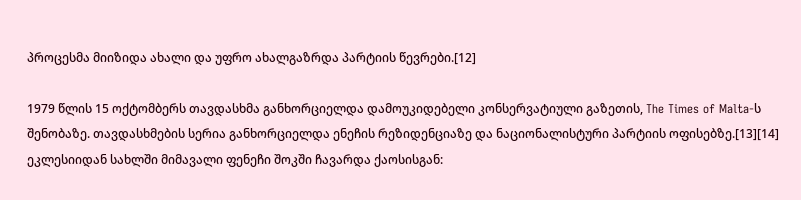პროცესმა მიიზიდა ახალი და უფრო ახალგაზრდა პარტიის წევრები.[12]

1979 წლის 15 ოქტომბერს თავდასხმა განხორციელდა დამოუკიდებელი კონსერვატიული გაზეთის, The Times of Malta-ს შენობაზე. თავდასხმების სერია განხორციელდა ენეჩის რეზიდენციაზე და ნაციონალისტური პარტიის ოფისებზე.[13][14] ეკლესიიდან სახლში მიმავალი ფენეჩი შოკში ჩავარდა ქაოსისგან: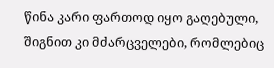წინა კარი ფართოდ იყო გაღებული, შიგნით კი მძარცველები, რომლებიც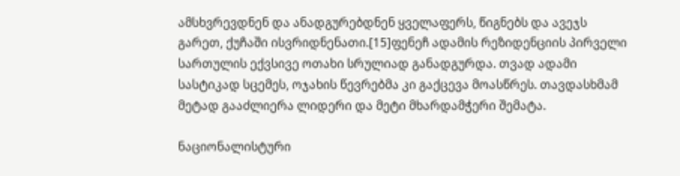ამსხვრევდნენ და ანადგურებდნენ ყველაფერს, წიგნებს და ავეჯს გარეთ, ქუჩაში ისვრიდნენათი.[15]ფენეჩ ადამის რეზიდენციის პირველი სართულის ექვსივე ოთახი სრულიად განადგურდა. თვად ადამი სასტიკად სცემეს, ოჯახის წევრებმა კი გაქცევა მოასწრეს. თავდასხმამ მეტად გააძლიერა ლიდერი და მეტი მხარდამჭერი შემატა.

ნაციონალისტური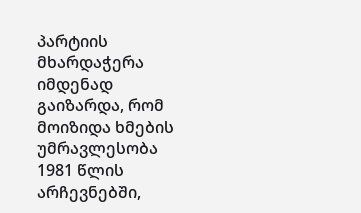პარტიის მხარდაჭერა იმდენად გაიზარდა, რომ მოიზიდა ხმების უმრავლესობა 1981 წლის არჩევნებში,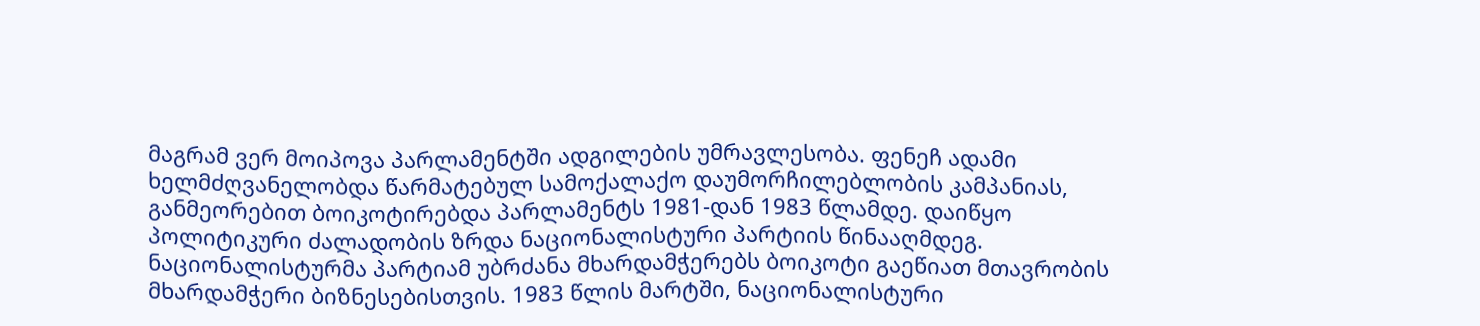მაგრამ ვერ მოიპოვა პარლამენტში ადგილების უმრავლესობა. ფენეჩ ადამი ხელმძღვანელობდა წარმატებულ სამოქალაქო დაუმორჩილებლობის კამპანიას, განმეორებით ბოიკოტირებდა პარლამენტს 1981-დან 1983 წლამდე. დაიწყო პოლიტიკური ძალადობის ზრდა ნაციონალისტური პარტიის წინააღმდეგ. ნაციონალისტურმა პარტიამ უბრძანა მხარდამჭერებს ბოიკოტი გაეწიათ მთავრობის მხარდამჭერი ბიზნესებისთვის. 1983 წლის მარტში, ნაციონალისტური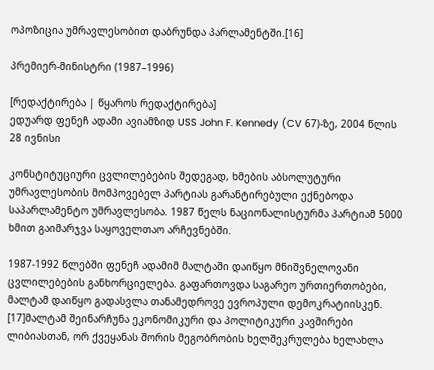ოპოზიცია უმრავლესობით დაბრუნდა პარლამენტში.[16]

პრემიერ-მინისტრი (1987–1996)

[რედაქტირება | წყაროს რედაქტირება]
ედუარდ ფენეჩ ადამი ავიამზიდ USS John F. Kennedy (CV 67)-ზე, 2004 წლის 28 ივნისი

კონსტიტუციური ცვლილებების შედეგად, ხმების აბსოლუტური უმრავლესობის მომპოვებელ პარტიას გარანტირებული ექნებოდა საპარლამენტო უმრავლესობა. 1987 წელს ნაციონალისტურმა პარტიამ 5000 ხმით გაიმარჯვა საყოველთაო არჩევნებში.

1987-1992 წლებში ფენეჩ ადამიმ მალტაში დაიწყო მნიშვნელოვანი ცვლილებების განხორციელება. გაფართოვდა საგარეო ურთიერთობები, მალტამ დაიწყო გადასვლა თანამედროვე ევროპული დემოკრატიისკენ. [17]მალტამ შეინარჩუნა ეკონომიკური და პოლიტიკური კავშირები ლიბიასთან, ორ ქვეყანას შორის მეგობრობის ხელშეკრულება ხელახლა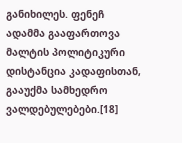განიხილეს. ფენეჩ ადამმა გააფართოვა მალტის პოლიტიკური დისტანცია კადაფისთან, გააუქმა სამხედრო ვალდებულებები.[18]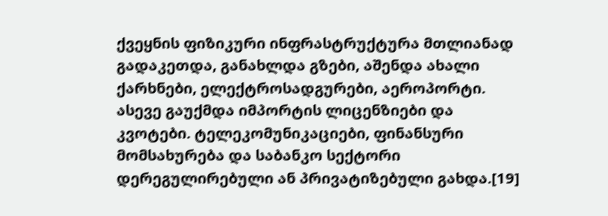ქვეყნის ფიზიკური ინფრასტრუქტურა მთლიანად გადაკეთდა, განახლდა გზები, აშენდა ახალი ქარხნები, ელექტროსადგურები, აეროპორტი. ასევე გაუქმდა იმპორტის ლიცენზიები და კვოტები. ტელეკომუნიკაციები, ფინანსური მომსახურება და საბანკო სექტორი დერეგულირებული ან პრივატიზებული გახდა.[19]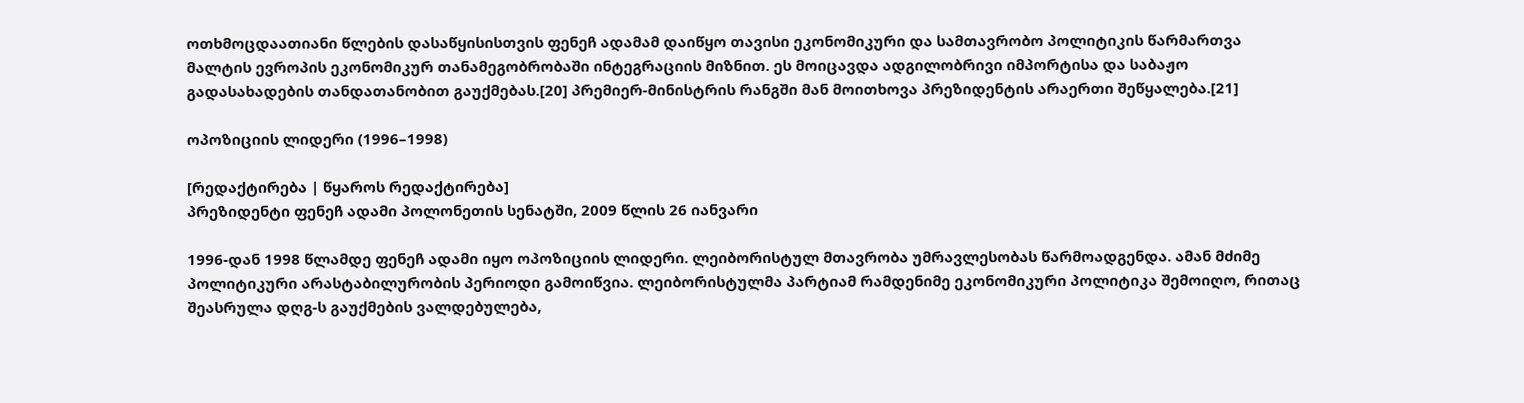ოთხმოცდაათიანი წლების დასაწყისისთვის ფენეჩ ადამამ დაიწყო თავისი ეკონომიკური და სამთავრობო პოლიტიკის წარმართვა მალტის ევროპის ეკონომიკურ თანამეგობრობაში ინტეგრაციის მიზნით. ეს მოიცავდა ადგილობრივი იმპორტისა და საბაჟო გადასახადების თანდათანობით გაუქმებას.[20] პრემიერ-მინისტრის რანგში მან მოითხოვა პრეზიდენტის არაერთი შეწყალება.[21]

ოპოზიციის ლიდერი (1996–1998)

[რედაქტირება | წყაროს რედაქტირება]
პრეზიდენტი ფენეჩ ადამი პოლონეთის სენატში, 2009 წლის 26 იანვარი

1996-დან 1998 წლამდე ფენეჩ ადამი იყო ოპოზიციის ლიდერი. ლეიბორისტულ მთავრობა უმრავლესობას წარმოადგენდა. ამან მძიმე პოლიტიკური არასტაბილურობის პერიოდი გამოიწვია. ლეიბორისტულმა პარტიამ რამდენიმე ეკონომიკური პოლიტიკა შემოიღო, რითაც შეასრულა დღგ-ს გაუქმების ვალდებულება,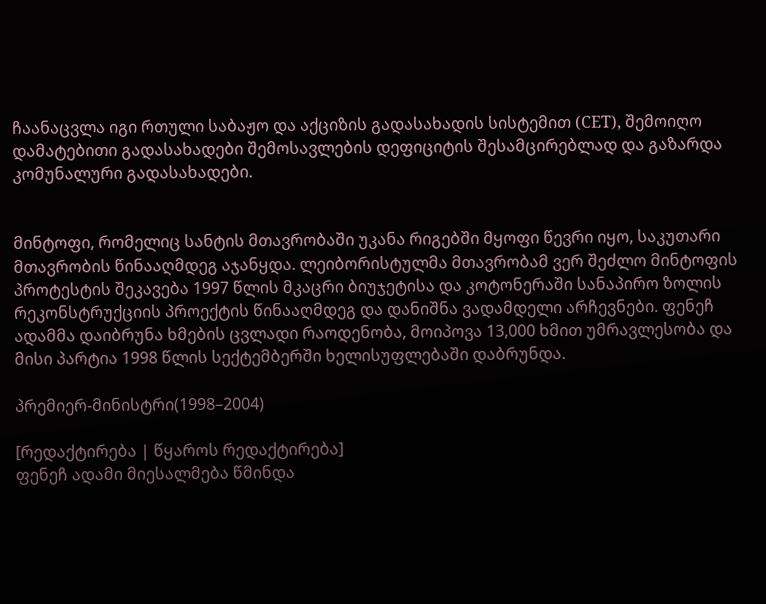ჩაანაცვლა იგი რთული საბაჟო და აქციზის გადასახადის სისტემით (CET), შემოიღო დამატებითი გადასახადები შემოსავლების დეფიციტის შესამცირებლად და გაზარდა კომუნალური გადასახადები.


მინტოფი, რომელიც სანტის მთავრობაში უკანა რიგებში მყოფი წევრი იყო, საკუთარი მთავრობის წინააღმდეგ აჯანყდა. ლეიბორისტულმა მთავრობამ ვერ შეძლო მინტოფის პროტესტის შეკავება 1997 წლის მკაცრი ბიუჯეტისა და კოტონერაში სანაპირო ზოლის რეკონსტრუქციის პროექტის წინააღმდეგ და დანიშნა ვადამდელი არჩევნები. ფენეჩ ადამმა დაიბრუნა ხმების ცვლადი რაოდენობა, მოიპოვა 13,000 ხმით უმრავლესობა და მისი პარტია 1998 წლის სექტემბერში ხელისუფლებაში დაბრუნდა.

პრემიერ-მინისტრი(1998–2004)

[რედაქტირება | წყაროს რედაქტირება]
ფენეჩ ადამი მიესალმება წმინდა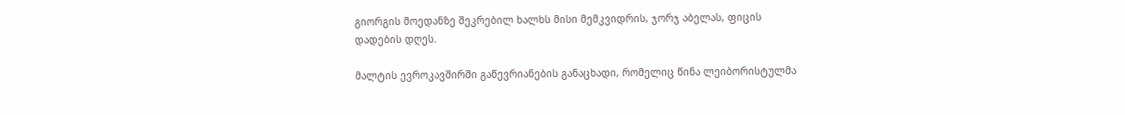გიორგის მოედანზე შეკრებილ ხალხს მისი მემკვიდრის, ჯორჯ აბელას, ფიცის დადების დღეს.

მალტის ევროკავშირში გაწევრიანების განაცხადი, რომელიც წინა ლეიბორისტულმა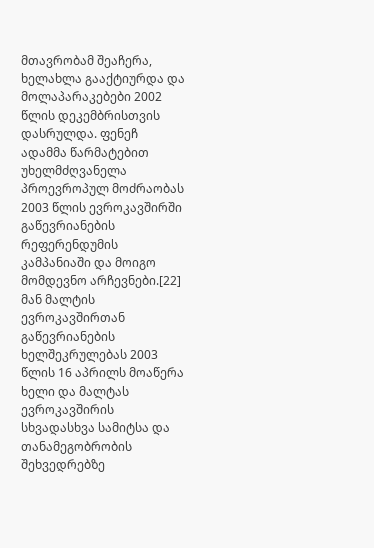მთავრობამ შეაჩერა, ხელახლა გააქტიურდა და მოლაპარაკებები 2002 წლის დეკემბრისთვის დასრულდა. ფენეჩ ადამმა წარმატებით უხელმძღვანელა პროევროპულ მოძრაობას 2003 წლის ევროკავშირში გაწევრიანების რეფერენდუმის კამპანიაში და მოიგო მომდევნო არჩევნები.[22] მან მალტის ევროკავშირთან გაწევრიანების ხელშეკრულებას 2003 წლის 16 აპრილს მოაწერა ხელი და მალტას ევროკავშირის სხვადასხვა სამიტსა და თანამეგობრობის შეხვედრებზე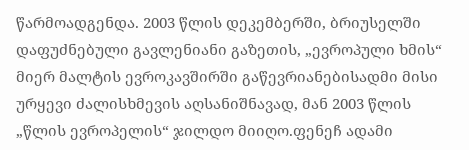წარმოადგენდა. 2003 წლის დეკემბერში, ბრიუსელში დაფუძნებული გავლენიანი გაზეთის, „ევროპული ხმის“ მიერ მალტის ევროკავშირში გაწევრიანებისადმი მისი ურყევი ძალისხმევის აღსანიშნავად, მან 2003 წლის „წლის ევროპელის“ ჯილდო მიიღო.ფენეჩ ადამი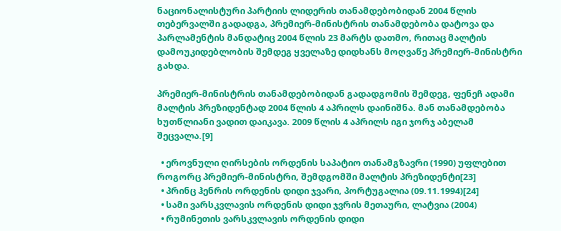ნაციონალისტური პარტიის ლიდერის თანამდებობიდან 2004 წლის თებერვალში გადადგა, პრემიერ-მინისტრის თანამდებობა დატოვა და პარლამენტის მანდატიც 2004 წლის 23 მარტს დათმო, რითაც მალტის დამოუკიდებლობის შემდეგ ყველაზე დიდხანს მოღვაწე პრემიერ-მინისტრი გახდა.

პრემიერ-მინისტრის თანამდებობიდან გადადგომის შემდეგ, ფენეჩ ადამი მალტის პრეზიდენტად 2004 წლის 4 აპრილს დაინიშნა. მან თანამდებობა ხუთწლიანი ვადით დაიკავა. 2009 წლის 4 აპრილს იგი ჯორჯ აბელამ შეცვალა.[9]

  • ეროვნული ღირსების ორდენის საპატიო თანამგზავრი (1990) უფლებით როგორც პრემიერ-მინისტრი, შემდგომში მალტის პრეზიდენტი[23]
  • პრინც ჰენრის ორდენის დიდი ჯვარი, პორტუგალია (09.11.1994)[24]
  • სამი ვარსკვლავის ორდენის დიდი ჯვრის მეთაური, ლატვია (2004)
  • რუმინეთის ვარსკვლავის ორდენის დიდი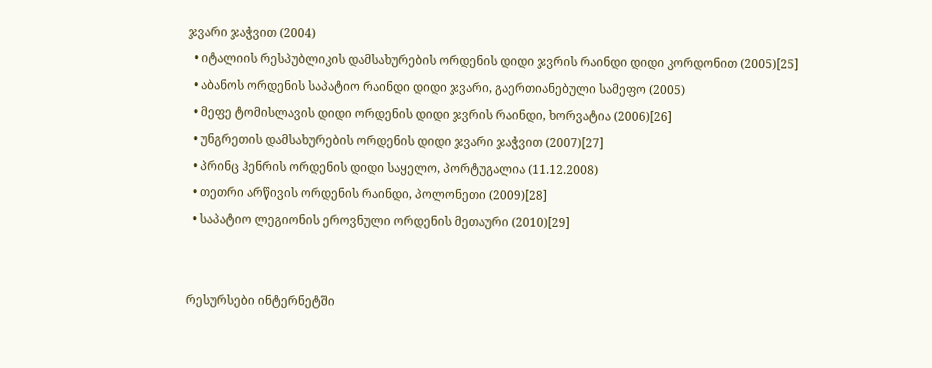ჯვარი ჯაჭვით (2004)
  • იტალიის რესპუბლიკის დამსახურების ორდენის დიდი ჯვრის რაინდი დიდი კორდონით (2005)[25]
  • აბანოს ორდენის საპატიო რაინდი დიდი ჯვარი, გაერთიანებული სამეფო (2005)
  • მეფე ტომისლავის დიდი ორდენის დიდი ჯვრის რაინდი, ხორვატია (2006)[26]
  • უნგრეთის დამსახურების ორდენის დიდი ჯვარი ჯაჭვით (2007)[27]
  • პრინც ჰენრის ორდენის დიდი საყელო, პორტუგალია (11.12.2008)
  • თეთრი არწივის ორდენის რაინდი, პოლონეთი (2009)[28]
  • საპატიო ლეგიონის ეროვნული ორდენის მეთაური (2010)[29]


რესურსები ინტერნეტში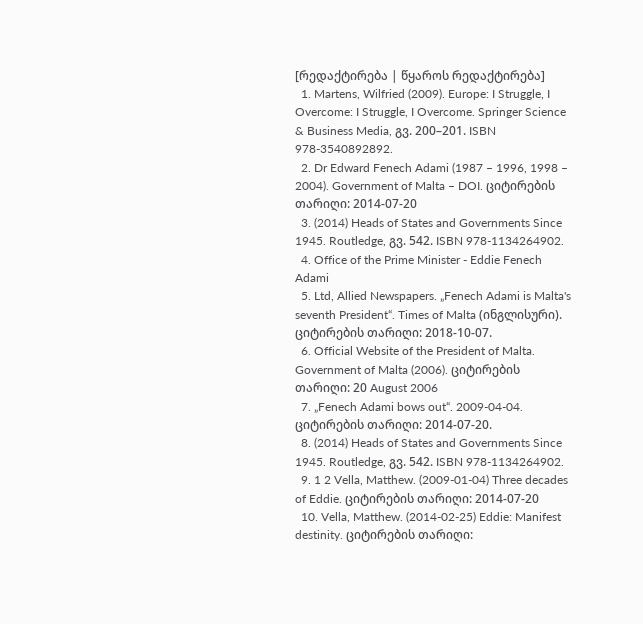[რედაქტირება | წყაროს რედაქტირება]
  1. Martens, Wilfried (2009). Europe: I Struggle, I Overcome: I Struggle, I Overcome. Springer Science & Business Media, გვ. 200–201. ISBN 978-3540892892.
  2. Dr Edward Fenech Adami (1987 – 1996, 1998 – 2004). Government of Malta – DOI. ციტირების თარიღი: 2014-07-20
  3. (2014) Heads of States and Governments Since 1945. Routledge, გვ. 542. ISBN 978-1134264902.
  4. Office of the Prime Minister - Eddie Fenech Adami
  5. Ltd, Allied Newspapers. „Fenech Adami is Malta's seventh President“. Times of Malta (ინგლისური). ციტირების თარიღი: 2018-10-07.
  6. Official Website of the President of Malta. Government of Malta (2006). ციტირების თარიღი: 20 August 2006
  7. „Fenech Adami bows out“. 2009-04-04. ციტირების თარიღი: 2014-07-20.
  8. (2014) Heads of States and Governments Since 1945. Routledge, გვ. 542. ISBN 978-1134264902.
  9. 1 2 Vella, Matthew. (2009-01-04) Three decades of Eddie. ციტირების თარიღი: 2014-07-20
  10. Vella, Matthew. (2014-02-25) Eddie: Manifest destinity. ციტირების თარიღი: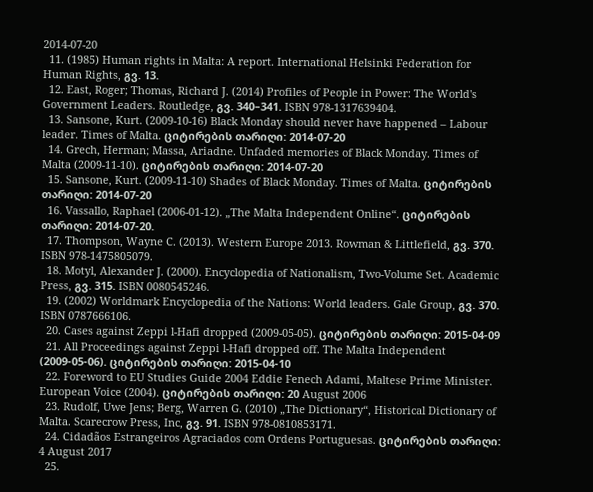2014-07-20
  11. (1985) Human rights in Malta: A report. International Helsinki Federation for Human Rights, გვ. 13.
  12. East, Roger; Thomas, Richard J. (2014) Profiles of People in Power: The World's Government Leaders. Routledge, გვ. 340–341. ISBN 978-1317639404.
  13. Sansone, Kurt. (2009-10-16) Black Monday should never have happened – Labour leader. Times of Malta. ციტირების თარიღი: 2014-07-20
  14. Grech, Herman; Massa, Ariadne. Unfaded memories of Black Monday. Times of Malta (2009-11-10). ციტირების თარიღი: 2014-07-20
  15. Sansone, Kurt. (2009-11-10) Shades of Black Monday. Times of Malta. ციტირების თარიღი: 2014-07-20
  16. Vassallo, Raphael (2006-01-12). „The Malta Independent Online“. ციტირების თარიღი: 2014-07-20.
  17. Thompson, Wayne C. (2013). Western Europe 2013. Rowman & Littlefield, გვ. 370. ISBN 978-1475805079.
  18. Motyl, Alexander J. (2000). Encyclopedia of Nationalism, Two-Volume Set. Academic Press, გვ. 315. ISBN 0080545246.
  19. (2002) Worldmark Encyclopedia of the Nations: World leaders. Gale Group, გვ. 370. ISBN 0787666106.
  20. Cases against Zeppi l-Hafi dropped (2009-05-05). ციტირების თარიღი: 2015-04-09
  21. All Proceedings against Zeppi l-Hafi dropped off. The Malta Independent (2009-05-06). ციტირების თარიღი: 2015-04-10
  22. Foreword to EU Studies Guide 2004 Eddie Fenech Adami, Maltese Prime Minister. European Voice (2004). ციტირების თარიღი: 20 August 2006
  23. Rudolf, Uwe Jens; Berg, Warren G. (2010) „The Dictionary“, Historical Dictionary of Malta. Scarecrow Press, Inc, გვ. 91. ISBN 978-0810853171.
  24. Cidadãos Estrangeiros Agraciados com Ordens Portuguesas. ციტირების თარიღი: 4 August 2017
  25.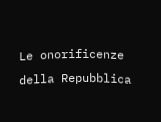Le onorificenze della Repubblica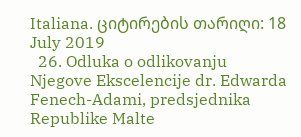Italiana. ციტირების თარიღი: 18 July 2019
  26. Odluka o odlikovanju Njegove Ekscelencije dr. Edwarda Fenech-Adami, predsjednika Republike Malte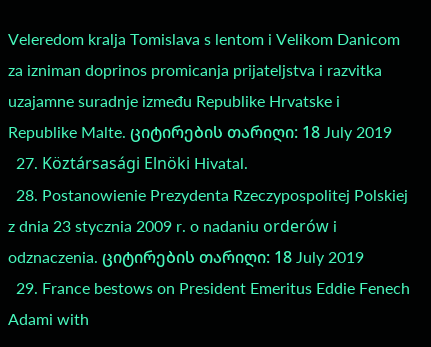Veleredom kralja Tomislava s lentom i Velikom Danicom za izniman doprinos promicanja prijateljstva i razvitka uzajamne suradnje između Republike Hrvatske i Republike Malte. ციტირების თარიღი: 18 July 2019
  27. Köztársasági Elnöki Hivatal.
  28. Postanowienie Prezydenta Rzeczypospolitej Polskiej z dnia 23 stycznia 2009 r. o nadaniu orderów i odznaczenia. ციტირების თარიღი: 18 July 2019
  29. France bestows on President Emeritus Eddie Fenech Adami with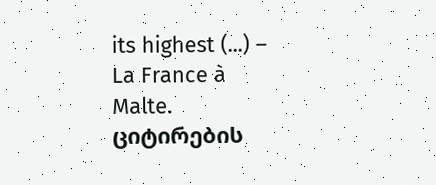its highest (...) – La France à Malte. ციტირების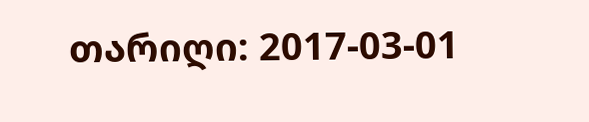თარიღი: 2017-03-01